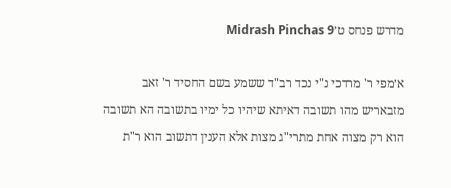מדרש פנחס ט׳Midrash Pinchas 9

א׳מפי ר' מרדכי נ"י נכד רב"ד ששמע בשם החסיד ר' זאב מזבאריש מהו תשובה דאיתא שיהיו כל ימיו בתשובה הא תשובה הוא רק מצוה אחת מתרי"ג מצות אלא הענין דתשוב הוא ר"ת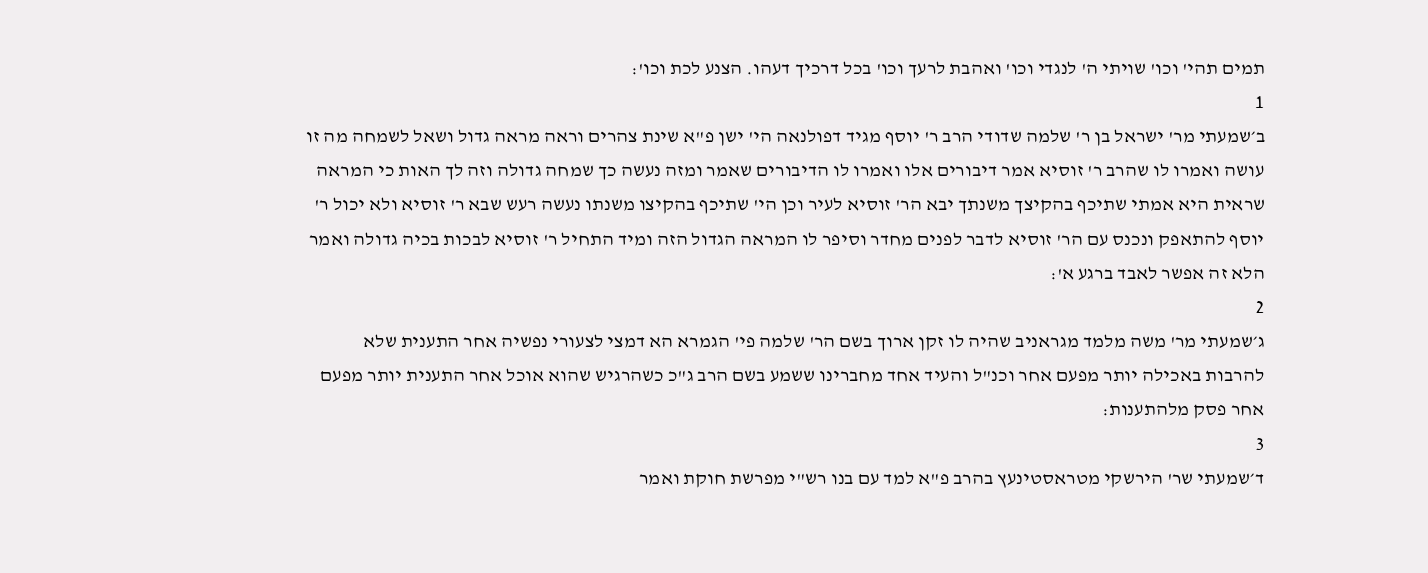תמים תהי' וכו' שויתי ה' לנגדי וכו' ואהבת לרעך וכו' בכל דרכיך דעהו. הצנע לכת וכו':
1
ב׳שמעתי מר' ישראל בן ר' שלמה שדודי הרב ר' יוסף מגיד דפולנאה הי' ישן פ"א שינת צהרים וראה מראה גדול ושאל לשמחה מה זו עושה ואמרו לו שהרב ר' זוסיא אמר דיבורים אלו ואמרו לו הדיבורים שאמר ומזה נעשה כך שמחה גדולה וזה לך האות כי המראה שראית היא אמתי שתיכף בהקיצך משנתך יבא הר' זוסיא לעיר וכן הי' שתיכף בהקיצו משנתו נעשה רעש שבא ר' זוסיא ולא יכול ר' יוסף להתאפק ונכנס עם הר' זוסיא לדבר לפנים מחדר וסיפר לו המראה הגדול הזה ומיד התחיל ר' זוסיא לבכות בכיה גדולה ואמר הלא זה אפשר לאבד ברגע א':
2
ג׳שמעתי מר' משה מלמד מגראניב שהיה לו זקן ארוך בשם הר' שלמה פי' הגמרא הא דמצי לצעורי נפשיה אחר התענית שלא להרבות באכילה יותר מפעם אחר וכנ"ל והעיד אחד מחברינו ששמע בשם הרב ג"כ כשהרגיש שהוא אוכל אחר התענית יותר מפעם אחר פסק מלהתענות:
3
ד׳שמעתי שר' הירשקי מטראסטינעץ בהרב פ"א למד עם בנו רש"י מפרשת חוקת ואמר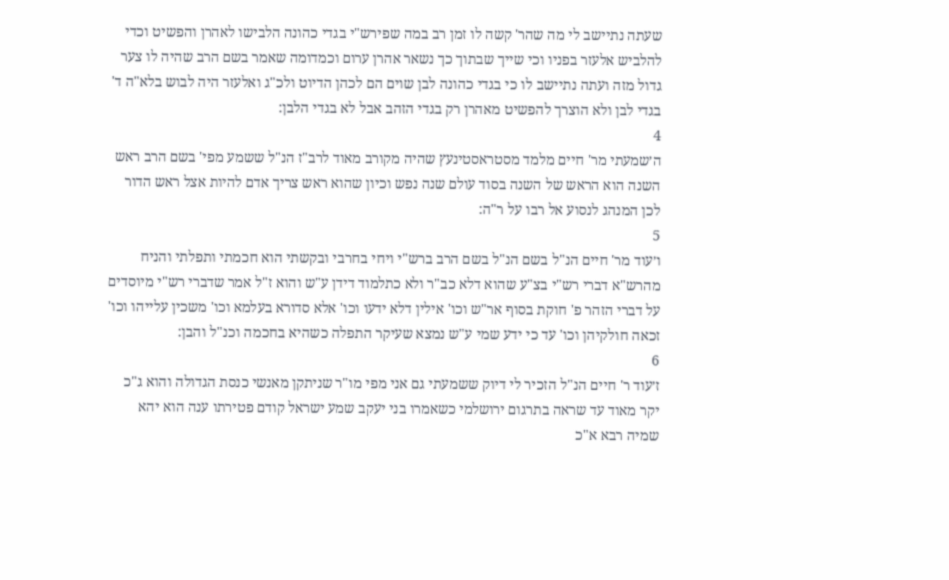שעתה נתיישב לי מה שהר' קשה לו זמן רב במה שפירש"י בגדי כהונה הלבישו לאהרן והפשיט וכדי להלביש אלעזר בפניו וכי שייך שבתוך כך נשאר אהרן ערום וכמדומה שאמר בשם הרב שהיה לו צער גדול מזה ועתה נתיישב לו כי בגדי כהונה לבן שוים הם לכהן הדיוט ולכ"ג ואלעזר היה לבוש בלא"ה ד' בגדי לבן ולא הוצרך להפשיט מאהרן רק בגדי הזהב אבל לא בגדי הלבן:
4
ה׳שמעתי מר' חיים מלמד מסטראסטינעץ שהיה מקורב מאוד לרב"ז הנ"ל ששמע מפי' בשם הרב ראש השנה הוא הראש של השנה בסוד עולם שנה נפש וכיון שהוא ראש צריך אדם להיות אצל ראש הדור לכן המנהג לנסוע אל רבו על ר"ה:
5
ו׳עוד מר' חיים הנ"ל בשם הנ"ל בשם הרב ברש"י ויחי בחרבי ובקשתי הוא חכמתי ותפלתי והניח מהרש"א דברי רש"י בצ"ע שהוא דלא כב"ר ולא כתלמוד דידן ע"ש והוא ז"ל אמר שדברי רש"י מיוסדים על דברי הזהר פ' חוקת בסוף אר"ש וכו' אילין דלא ידעו וכו' אלא סדורא בעלמא וכו' משכין עלייהו וכו' זכאה חולקיהן וכו' עד כי ידע שמי ע"ש נמצא שעיקר התפלה כשהיא בחכמה וכנ"ל והבן:
6
ז׳עוד ר' חיים הנ"ל הזכיר לי דיוק ששמעתי גם אני מפי מו"ר שניתקן מאנשי כנסת הגדולה והוא ג"כ יקר מאוד עד שראה בתרגום ירושלמי כשאמרו בני יעקב שמע ישראל קודם פטירתו ענה הוא יהא שמיה רבא א"כ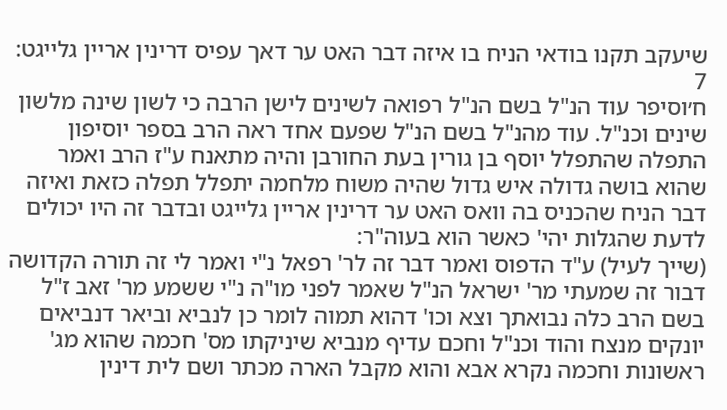שיעקב תקנו בודאי הניח בו איזה דבר האט ער דאך עפיס דרינין אריין גלייגט:
7
ח׳וסיפר עוד הנ"ל בשם הנ"ל רפואה לשינים לישן הרבה כי לשון שינה מלשון שינים וכנ"ל. עוד מהנ"ל בשם הנ"ל שפעם אחד ראה הרב בספר יוסיפון התפלה שהתפלל יוסף בן גורין בעת החורבן והיה מתאנח ע"ז הרב ואמר שהוא בושה גדולה איש גדול שהיה משוח מלחמה יתפלל תפלה כזאת ואיזה דבר הניח שהכניס בה וואס האט ער דרינין אריין גלייגט ובדבר זה היו יכולים לדעת שהגלות יהי' כאשר הוא בעוה"ר:
(שייך לעיל) ע"ד הדפוס ואמר דבר זה לר' רפאל נ"י ואמר לי זה תורה הקדושה דבור זה שמעתי מר' ישראל הנ"ל שאמר לפני מו"ה נ"י ששמע מר' זאב ז"ל בשם הרב כלה נבואתך וצא וכו' דהוא תמוה לומר כן לנביא וביאר דנביאים יונקים מנצח והוד וכנ"ל וחכם עדיף מנביא שיניקתו מס' חכמה שהוא מג' ראשונות וחכמה נקרא אבא והוא מקבל הארה מכתר ושם לית דינין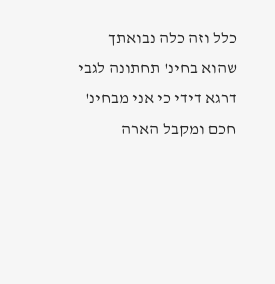כלל וזה כלה נבואתך שהוא בחינ' תחתונה לגבי דרגא דידי כי אני מבחינ' חכם ומקבל הארה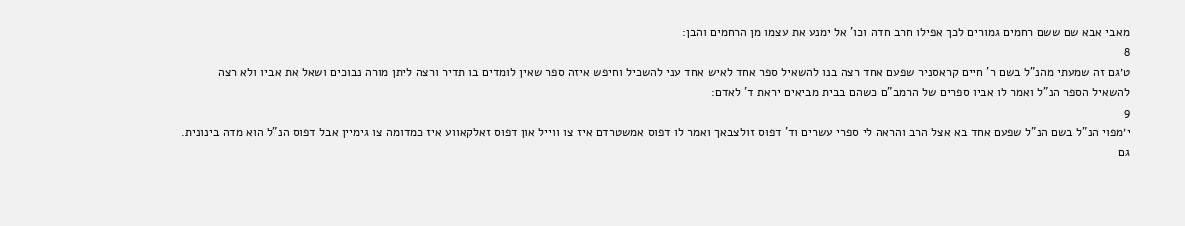מאבי אבא שם ששם רחמים גמורים לכך אפילו חרב חדה וכו' אל ימנע את עצמו מן הרחמים והבן:
8
ט׳גם זה שמעתי מהנ"ל בשם ר' חיים קראסניר שפעם אחד רצה בנו להשאיל ספר אחד לאיש אחד עני להשכיל וחיפש איזה ספר שאין לומדים בו תדיר ורצה ליתן מורה נבוכים ושאל את אביו ולא רצה להשאיל הספר הנ"ל ואמר לו אביו ספרים של הרמב"ם כשהם בבית מביאים יראת ד' לאדם:
9
י׳מפוי הנ"ל בשם הנ"ל שפעם אחד בא אצל הרב והראה לי ספרי עשרים וד' דפוס זולצבאך ואמר לו דפוס אמשטרדם איז צו ווייל און דפוס זאלקאווע איז כמדומה צו גימיין אבל דפוס הנ"ל הוא מדה בינונית. גם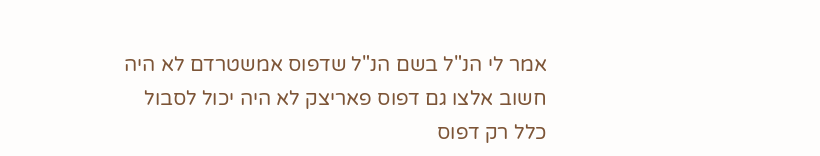אמר לי הנ"ל בשם הנ"ל שדפוס אמשטרדם לא היה חשוב אלצו גם דפוס פאריצק לא היה יכול לסבול כלל רק דפוס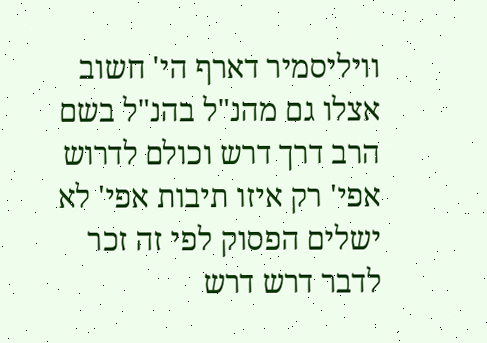וויליסמיר דארף הי' חשוב אצלו גם מהנ"ל בהנ"ל בשם הרב דרך דרש וכולם לדרוש אפי' רק איזו תיבות אפי' לא ישלים הפסוק לפי זה זכר לדבר דרש דרש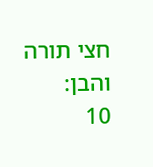חצי תורה והבן:
10